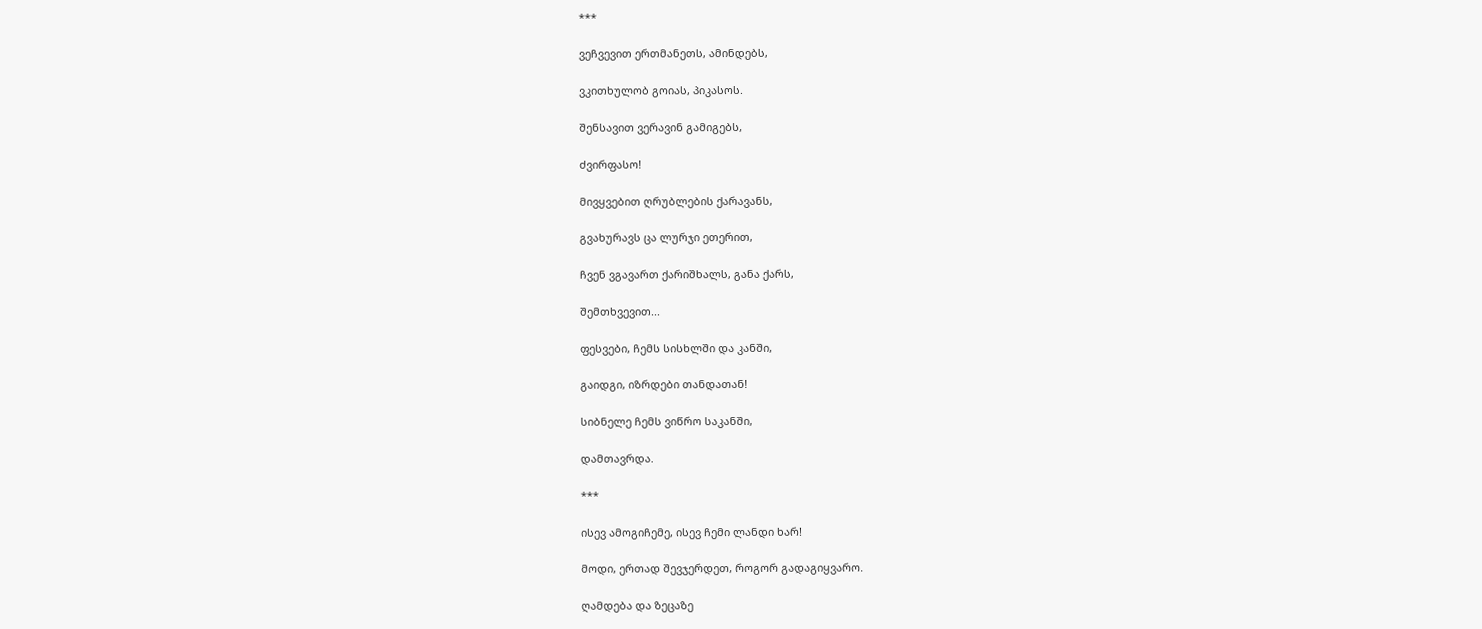***

ვეჩვევით ერთმანეთს, ამინდებს,

ვკითხულობ გოიას, პიკასოს.

შენსავით ვერავინ გამიგებს,

ძვირფასო!

მივყვებით ღრუბლების ქარავანს,

გვახურავს ცა ლურჯი ეთერით,

ჩვენ ვგავართ ქარიშხალს, განა ქარს,

შემთხვევით...

ფესვები, ჩემს სისხლში და კანში,

გაიდგი, იზრდები თანდათან!

სიბნელე ჩემს ვიწრო საკანში,

დამთავრდა.

***

ისევ ამოგიჩემე, ისევ ჩემი ლანდი ხარ!

მოდი, ერთად შევჯერდეთ, როგორ გადაგიყვარო.

ღამდება და ზეცაზე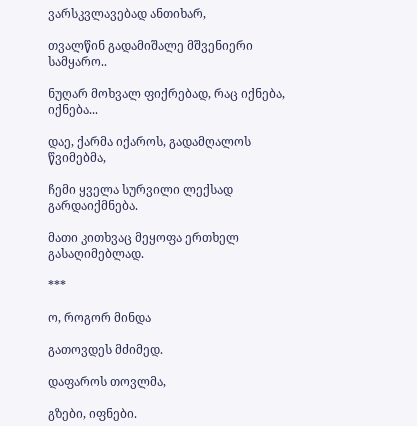ვარსკვლავებად ანთიხარ,

თვალწინ გადამიშალე მშვენიერი სამყარო..

ნუღარ მოხვალ ფიქრებად, რაც იქნება, იქნება...

დაე, ქარმა იქაროს, გადამღალოს წვიმებმა,

ჩემი ყველა სურვილი ლექსად გარდაიქმნება.

მათი კითხვაც მეყოფა ერთხელ გასაღიმებლად.

***

ო, როგორ მინდა

გათოვდეს მძიმედ.

დაფაროს თოვლმა,

გზები, იფნები.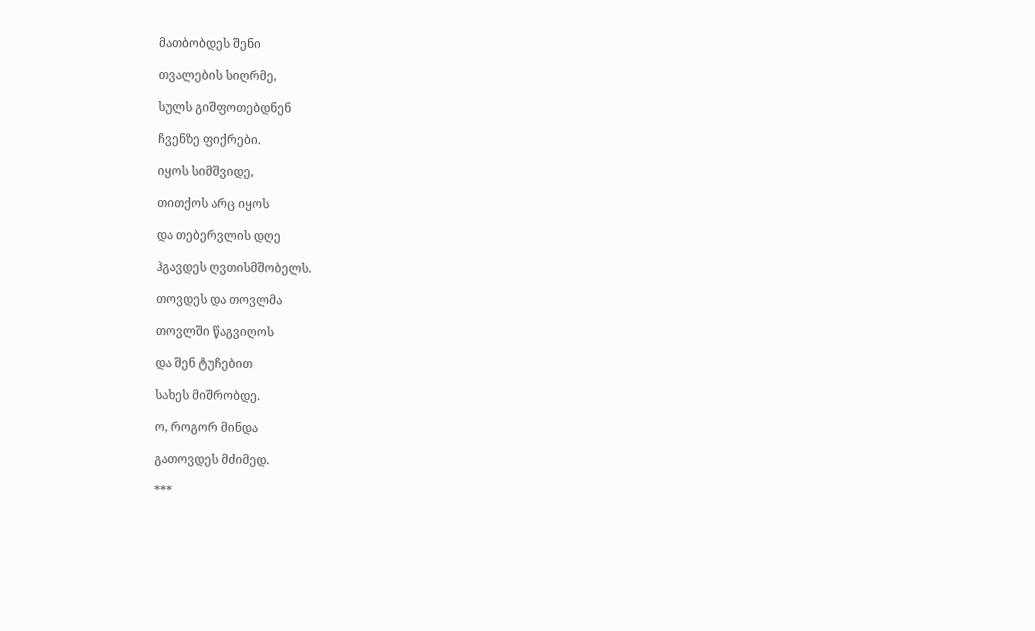მათბობდეს შენი

თვალების სიღრმე,

სულს გიშფოთებდნენ

ჩვენზე ფიქრები.

იყოს სიმშვიდე,

თითქოს არც იყოს

და თებერვლის დღე

ჰგავდეს ღვთისმშობელს.

თოვდეს და თოვლმა

თოვლში წაგვიღოს

და შენ ტუჩებით

სახეს მიშრობდე.

ო, როგორ მინდა

გათოვდეს მძიმედ.

***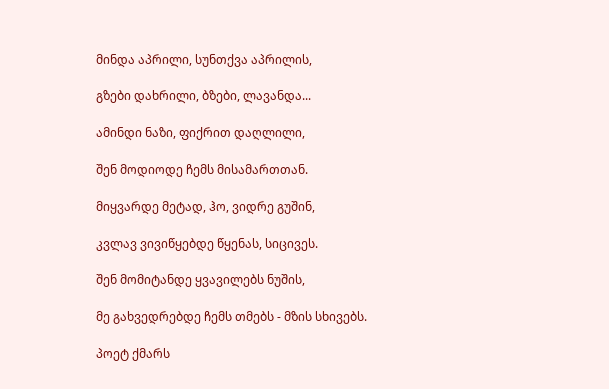მინდა აპრილი, სუნთქვა აპრილის,

გზები დახრილი, ბზები, ლავანდა...

ამინდი ნაზი, ფიქრით დაღლილი,

შენ მოდიოდე ჩემს მისამართთან.

მიყვარდე მეტად, ჰო, ვიდრე გუშინ,

კვლავ ვივიწყებდე წყენას, სიცივეს.

შენ მომიტანდე ყვავილებს ნუშის,

მე გახვედრებდე ჩემს თმებს - მზის სხივებს.

პოეტ ქმარს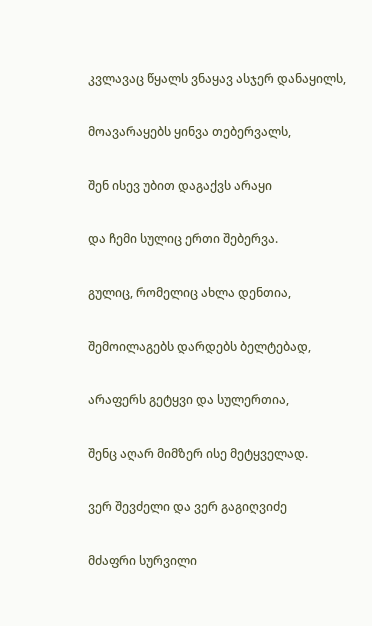კვლავაც წყალს ვნაყავ ასჯერ დანაყილს,

მოავარაყებს ყინვა თებერვალს,

შენ ისევ უბით დაგაქვს არაყი

და ჩემი სულიც ერთი შებერვა.

გულიც, რომელიც ახლა დენთია,

შემოილაგებს დარდებს ბელტებად,

არაფერს გეტყვი და სულერთია,

შენც აღარ მიმზერ ისე მეტყველად.

ვერ შევძელი და ვერ გაგიღვიძე

მძაფრი სურვილი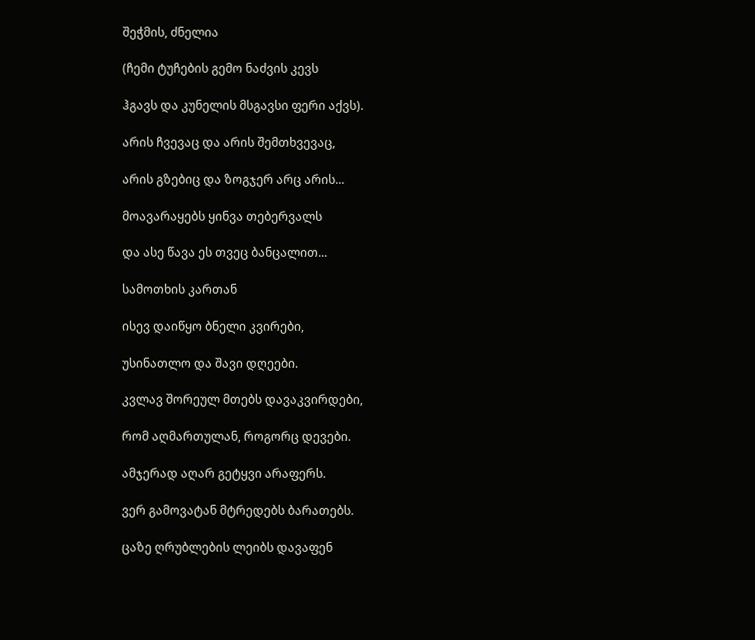შეჭმის, ძნელია

(ჩემი ტუჩების გემო ნაძვის კევს

ჰგავს და კუნელის მსგავსი ფერი აქვს).

არის ჩვევაც და არის შემთხვევაც,

არის გზებიც და ზოგჯერ არც არის...

მოავარაყებს ყინვა თებერვალს

და ასე წავა ეს თვეც ბანცალით...

სამოთხის კართან

ისევ დაიწყო ბნელი კვირები,

უსინათლო და შავი დღეები.

კვლავ შორეულ მთებს დავაკვირდები,

რომ აღმართულან, როგორც დევები.

ამჯერად აღარ გეტყვი არაფერს.

ვერ გამოვატან მტრედებს ბარათებს.

ცაზე ღრუბლების ლეიბს დავაფენ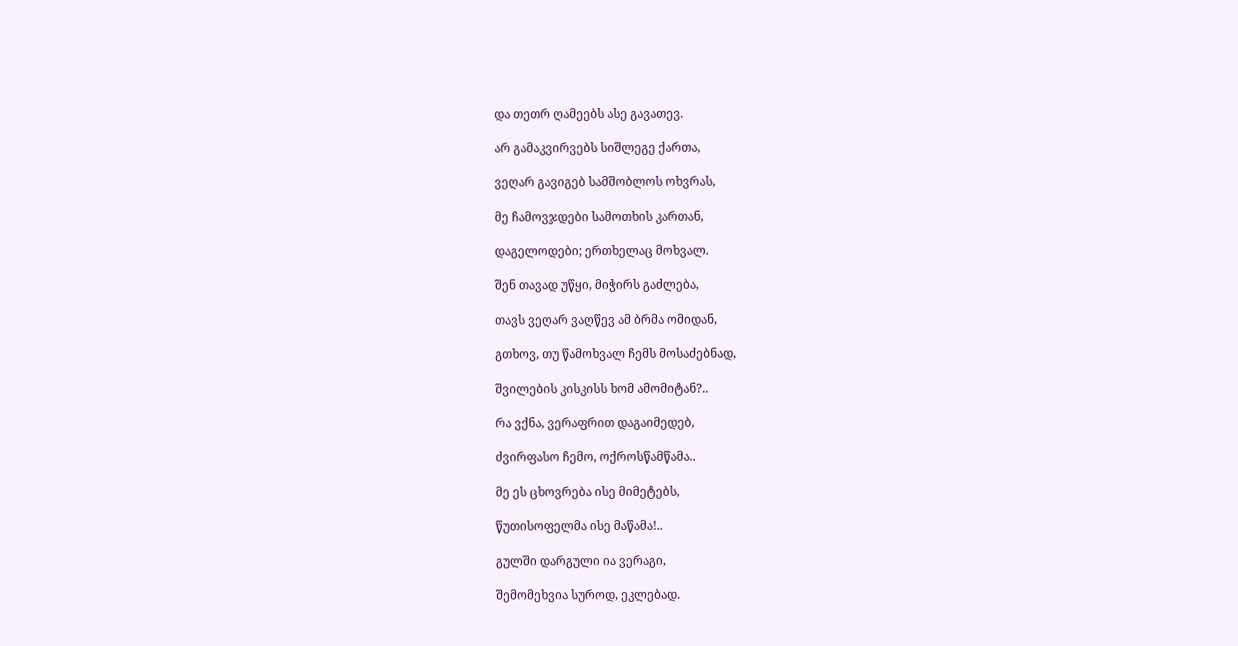და თეთრ ღამეებს ასე გავათევ.

არ გამაკვირვებს სიშლეგე ქართა,

ვეღარ გავიგებ სამშობლოს ოხვრას,

მე ჩამოვჯდები სამოთხის კართან,

დაგელოდები; ერთხელაც მოხვალ.

შენ თავად უწყი, მიჭირს გაძლება,

თავს ვეღარ ვაღწევ ამ ბრმა ომიდან,

გთხოვ, თუ წამოხვალ ჩემს მოსაძებნად,

შვილების კისკისს ხომ ამომიტან?..

რა ვქნა, ვერაფრით დაგაიმედებ,

ძვირფასო ჩემო, ოქროსწამწამა..

მე ეს ცხოვრება ისე მიმეტებს,

წუთისოფელმა ისე მაწამა!..

გულში დარგული ია ვერაგი,

შემომეხვია სუროდ, ეკლებად.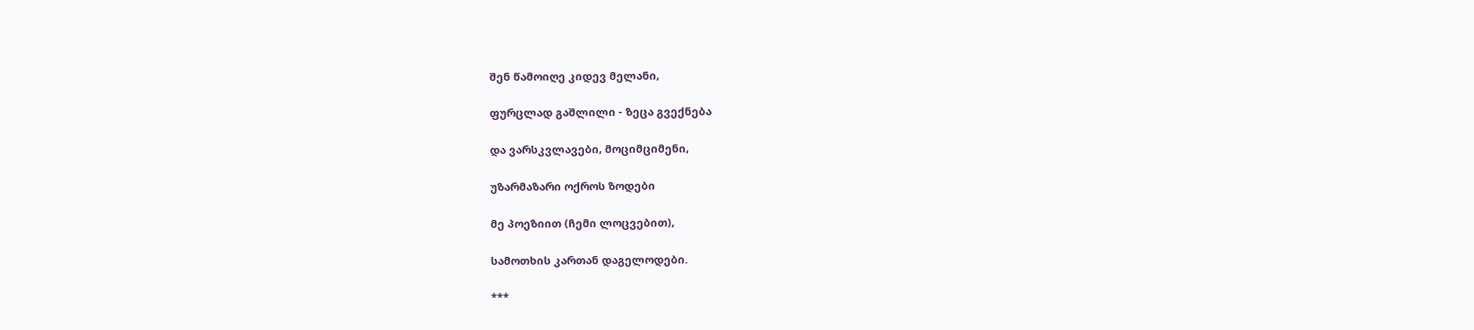შენ წამოიღე კიდევ მელანი,

ფურცლად გაშლილი - ზეცა გვექნება

და ვარსკვლავები, მოციმციმენი,

უზარმაზარი ოქროს ზოდები

მე პოეზიით (ჩემი ლოცვებით),

სამოთხის კართან დაგელოდები.

***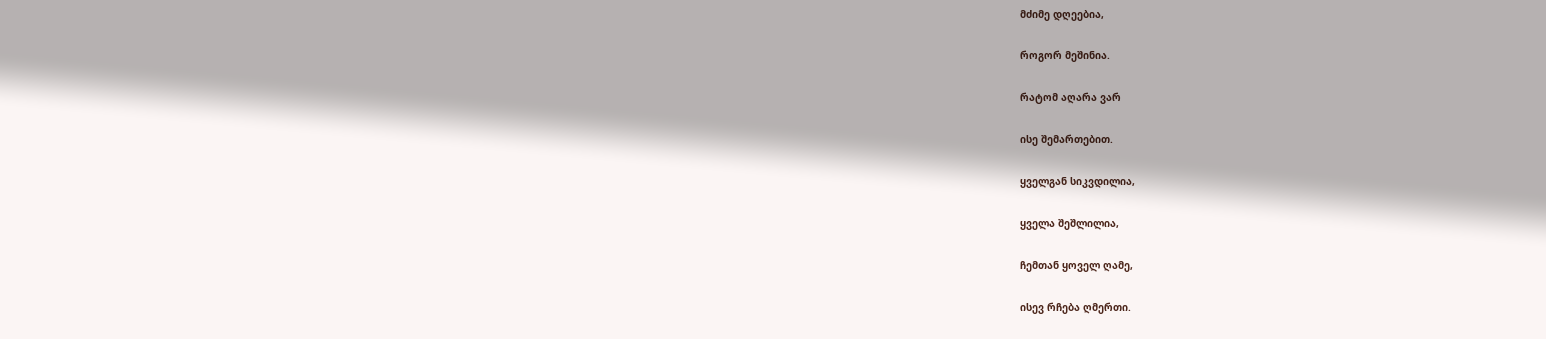მძიმე დღეებია,

როგორ მეშინია.

რატომ აღარა ვარ

ისე შემართებით.

ყველგან სიკვდილია,

ყველა შეშლილია,

ჩემთან ყოველ ღამე,

ისევ რჩება ღმერთი.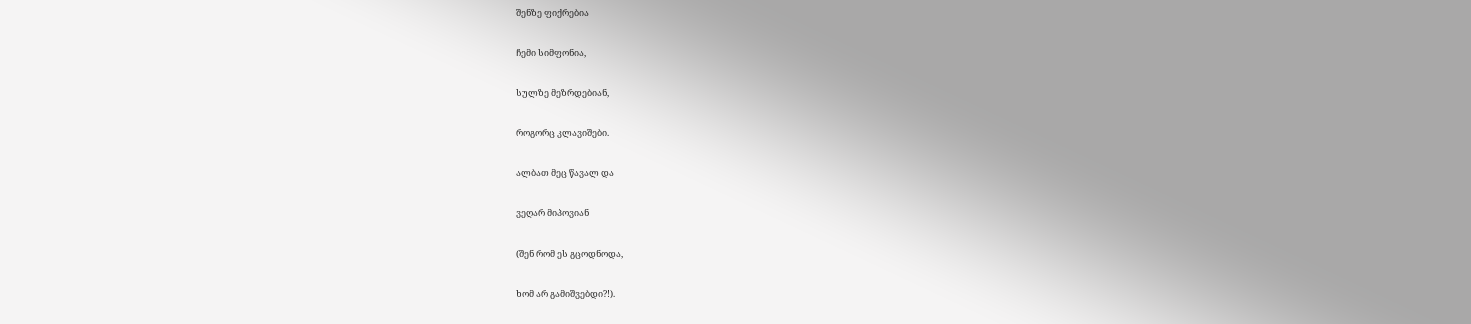შენზე ფიქრებია

ჩემი სიმფონია,

სულზე მეზრდებიან,

როგორც კლავიშები.

ალბათ მეც წავალ და

ვეღარ მიპოვიან

(შენ რომ ეს გცოდნოდა,

ხომ არ გამიშვებდი?!).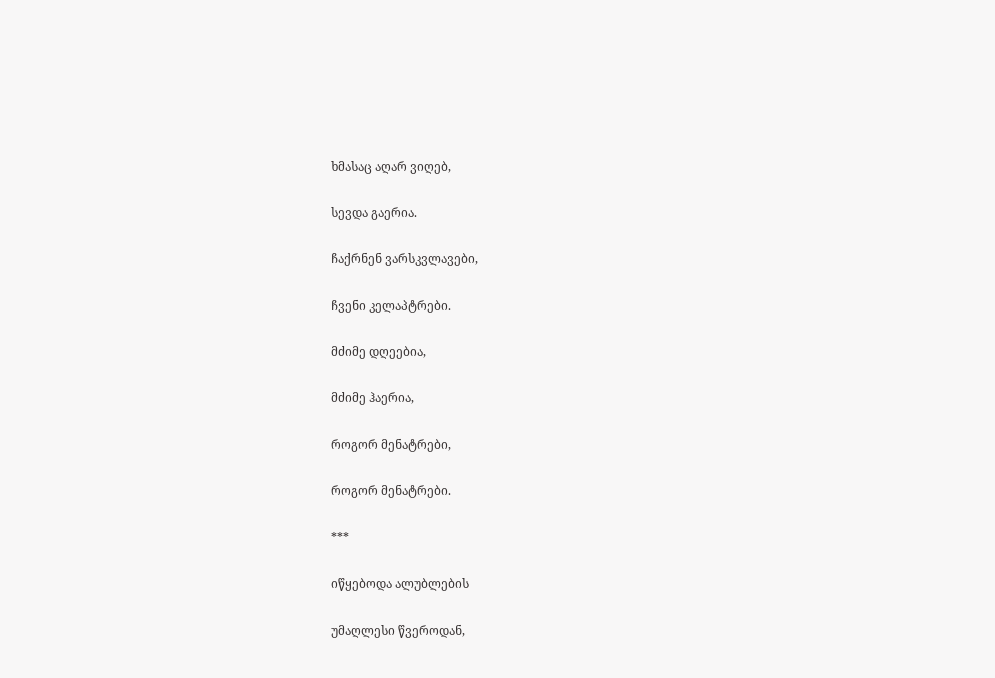ხმასაც აღარ ვიღებ,

სევდა გაერია.

ჩაქრნენ ვარსკვლავები,

ჩვენი კელაპტრები.

მძიმე დღეებია,

მძიმე ჰაერია,

როგორ მენატრები,

როგორ მენატრები.

***

იწყებოდა ალუბლების

უმაღლესი წვეროდან,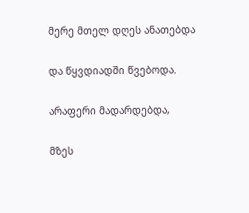მერე მთელ დღეს ანათებდა

და წყვდიადში წვებოდა.

არაფერი მადარდებდა,

მზეს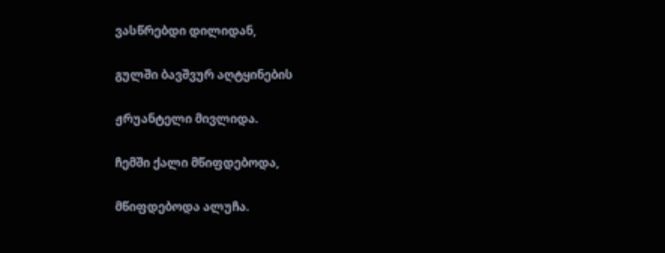ვასწრებდი დილიდან,

გულში ბავშვურ აღტყინების

ჟრუანტელი მივლიდა.

ჩემში ქალი მწიფდებოდა,

მწიფდებოდა ალუჩა.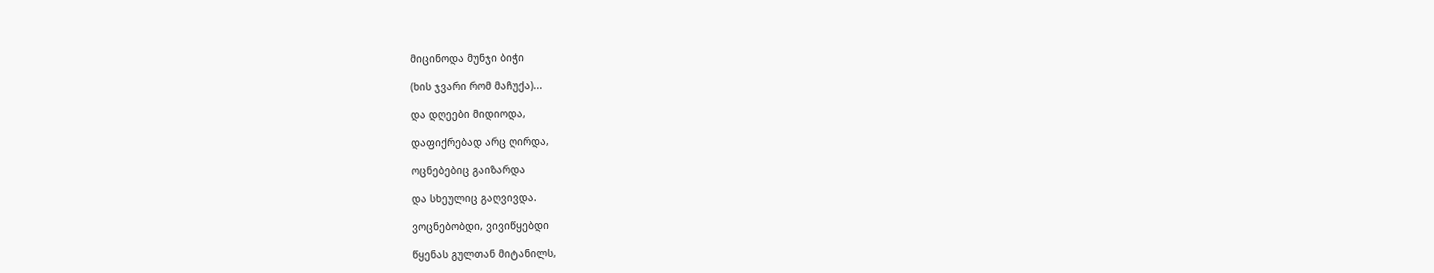მიცინოდა მუნჯი ბიჭი

(ხის ჯვარი რომ მაჩუქა)...

და დღეები მიდიოდა,

დაფიქრებად არც ღირდა,

ოცნებებიც გაიზარდა

და სხეულიც გაღვივდა.

ვოცნებობდი, ვივიწყებდი

წყენას გულთან მიტანილს,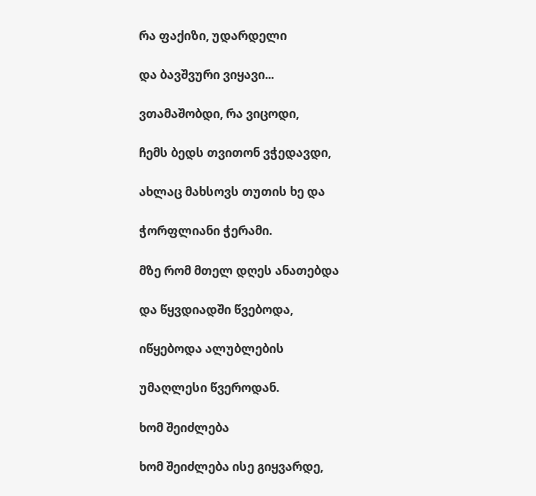რა ფაქიზი, უდარდელი

და ბავშვური ვიყავი...

ვთამაშობდი, რა ვიცოდი,

ჩემს ბედს თვითონ ვჭედავდი,

ახლაც მახსოვს თუთის ხე და

ჭორფლიანი ჭერამი.

მზე რომ მთელ დღეს ანათებდა

და წყვდიადში წვებოდა,

იწყებოდა ალუბლების

უმაღლესი წვეროდან.

ხომ შეიძლება

ხომ შეიძლება ისე გიყვარდე,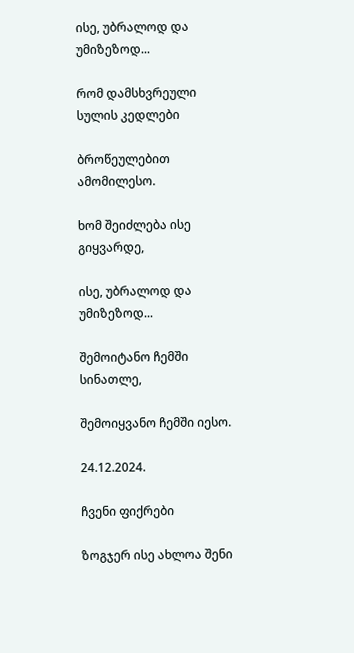ისე, უბრალოდ და უმიზეზოდ...

რომ დამსხვრეული სულის კედლები

ბროწეულებით ამომილესო.

ხომ შეიძლება ისე გიყვარდე,

ისე, უბრალოდ და უმიზეზოდ...

შემოიტანო ჩემში სინათლე,

შემოიყვანო ჩემში იესო.

24.12.2024.

ჩვენი ფიქრები

ზოგჯერ ისე ახლოა შენი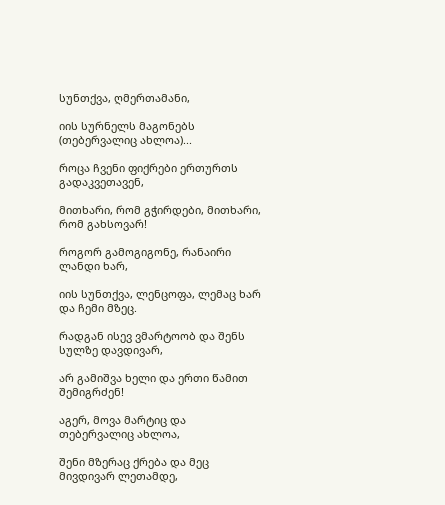სუნთქვა, ღმერთამანი,

იის სურნელს მაგონებს (თებერვალიც ახლოა)...

როცა ჩვენი ფიქრები ერთურთს გადაკვეთავენ,

მითხარი, რომ გჭირდები, მითხარი, რომ გახსოვარ!

როგორ გამოგიგონე, რანაირი ლანდი ხარ,

იის სუნთქვა, ლენცოფა, ლემაც ხარ და ჩემი მზეც.

რადგან ისევ ვმარტოობ და შენს სულზე დავდივარ,

არ გამიშვა ხელი და ერთი წამით შემიგრძენ!

აგერ, მოვა მარტიც და თებერვალიც ახლოა,

შენი მზერაც ქრება და მეც მივდივარ ლეთამდე,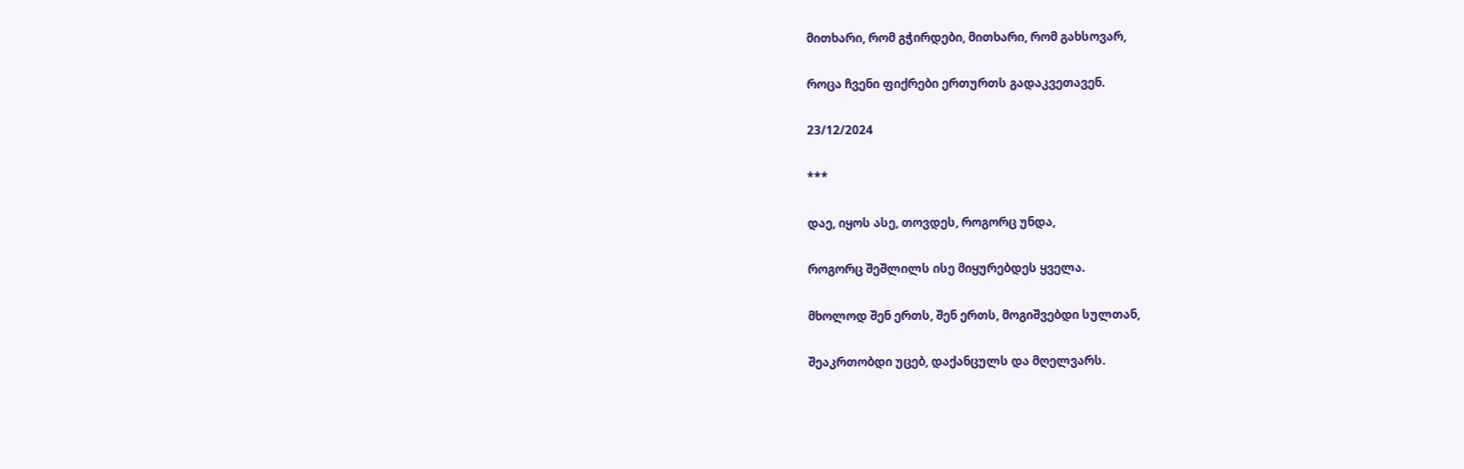მითხარი, რომ გჭირდები, მითხარი, რომ გახსოვარ,

როცა ჩვენი ფიქრები ერთურთს გადაკვეთავენ.

23/12/2024

***

დაე, იყოს ასე, თოვდეს, როგორც უნდა,

როგორც შეშლილს ისე მიყურებდეს ყველა.

მხოლოდ შენ ერთს, შენ ერთს, მოგიშვებდი სულთან,

შეაკრთობდი უცებ, დაქანცულს და მღელვარს.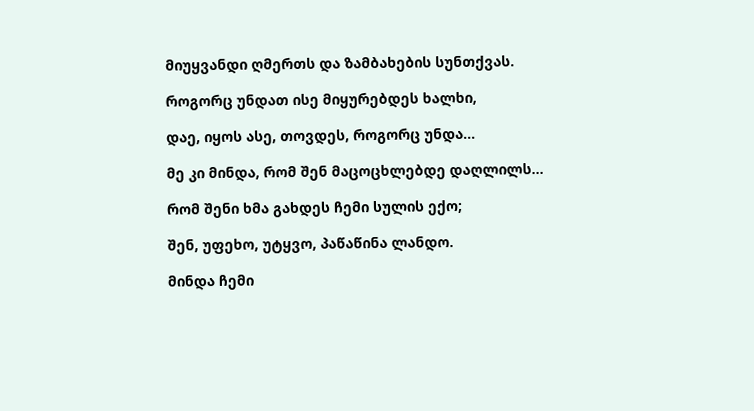მიუყვანდი ღმერთს და ზამბახების სუნთქვას.

როგორც უნდათ ისე მიყურებდეს ხალხი,

დაე, იყოს ასე, თოვდეს, როგორც უნდა...

მე კი მინდა, რომ შენ მაცოცხლებდე დაღლილს...

რომ შენი ხმა გახდეს ჩემი სულის ექო;

შენ, უფეხო, უტყვო, პაწაწინა ლანდო.

მინდა ჩემი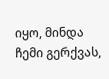იყო, მინდა ჩემი გერქვას,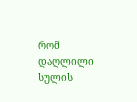რომ დაღლილი სულის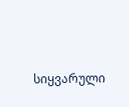სიყვარული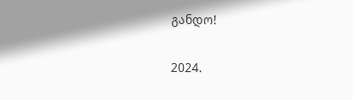განდო!

2024.